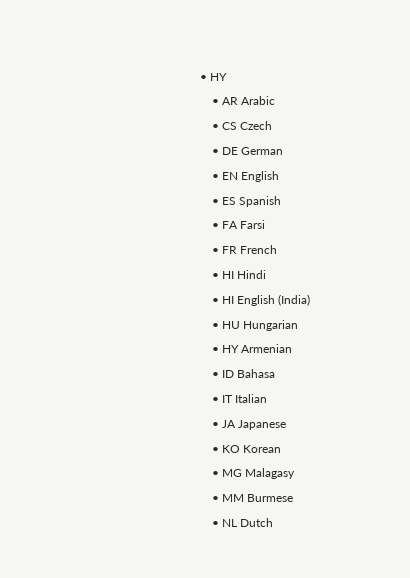• HY
    • AR Arabic
    • CS Czech
    • DE German
    • EN English
    • ES Spanish
    • FA Farsi
    • FR French
    • HI Hindi
    • HI English (India)
    • HU Hungarian
    • HY Armenian
    • ID Bahasa
    • IT Italian
    • JA Japanese
    • KO Korean
    • MG Malagasy
    • MM Burmese
    • NL Dutch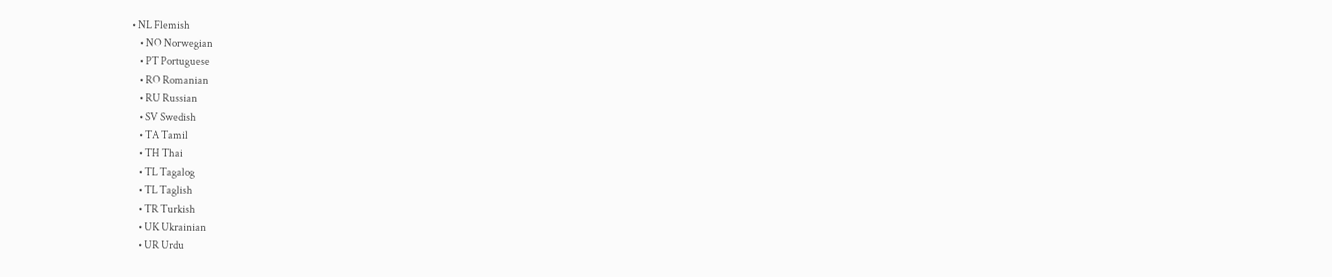• NL Flemish
    • NO Norwegian
    • PT Portuguese
    • RO Romanian
    • RU Russian
    • SV Swedish
    • TA Tamil
    • TH Thai
    • TL Tagalog
    • TL Taglish
    • TR Turkish
    • UK Ukrainian
    • UR Urdu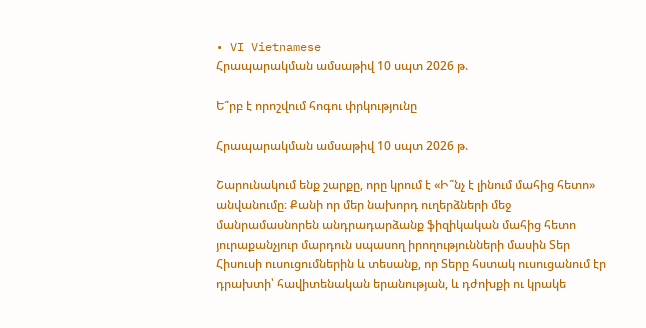• VI Vietnamese
Հրապարակման ամսաթիվ 10 սպտ 2026 թ.

Ե՞րբ է որոշվում հոգու փրկությունը

Հրապարակման ամսաթիվ 10 սպտ 2026 թ.

Շարունակում ենք շարքը, որը կրում է «Ի՞նչ է լինում մահից հետո» անվանումը։ Քանի որ մեր նախորդ ուղերձների մեջ մանրամասնորեն անդրադարձանք ֆիզիկական մահից հետո յուրաքանչյուր մարդուն սպասող իրողությունների մասին Տեր Հիսուսի ուսուցումներին և տեսանք, որ Տերը հստակ ուսուցանում էր դրախտի՝ հավիտենական երանության, և դժոխքի ու կրակե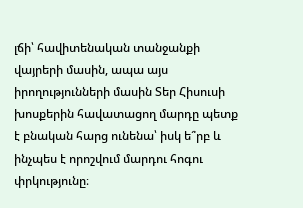լճի՝ հավիտենական տանջանքի վայրերի մասին, ապա այս իրողությունների մասին Տեր Հիսուսի խոսքերին հավատացող մարդը պետք է բնական հարց ունենա՝ իսկ ե՞րբ և ինչպես է որոշվում մարդու հոգու փրկությունը։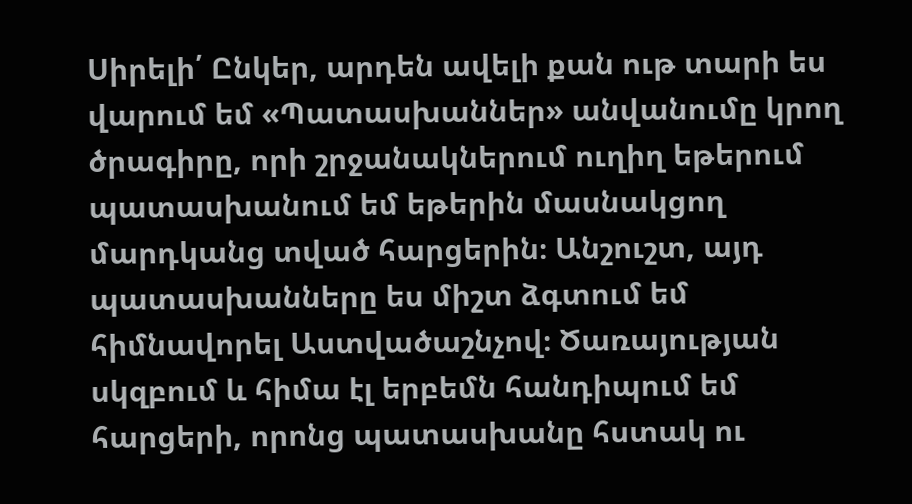Սիրելի՛ Ընկեր, արդեն ավելի քան ութ տարի ես վարում եմ «Պատասխաններ» անվանումը կրող ծրագիրը, որի շրջանակներում ուղիղ եթերում պատասխանում եմ եթերին մասնակցող մարդկանց տված հարցերին։ Անշուշտ, այդ պատասխանները ես միշտ ձգտում եմ հիմնավորել Աստվածաշնչով։ Ծառայության սկզբում և հիմա էլ երբեմն հանդիպում եմ հարցերի, որոնց պատասխանը հստակ ու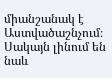միանշանակ է Աստվածաշնչում։ Սակայն լինում են նաև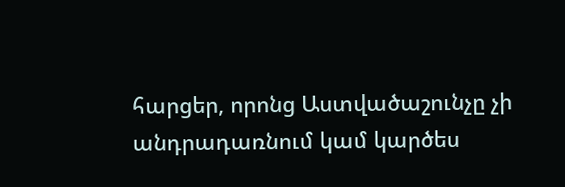հարցեր, որոնց Աստվածաշունչը չի անդրադառնում կամ կարծես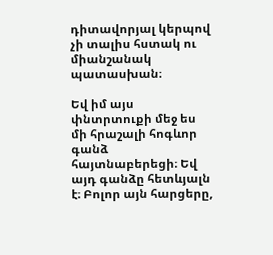դիտավորյալ կերպով չի տալիս հստակ ու միանշանակ պատասխան։

Եվ իմ այս փնտրտուքի մեջ ես մի հրաշալի հոգևոր գանձ հայտնաբերեցի։ Եվ այդ գանձը հետևյալն է։ Բոլոր այն հարցերը,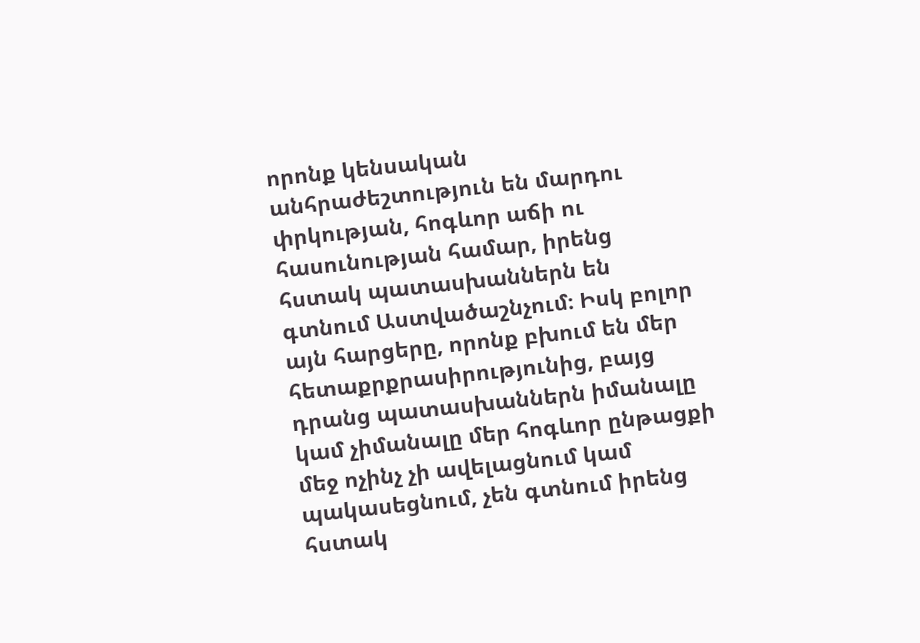որոնք կենսական անհրաժեշտություն են մարդու փրկության, հոգևոր աճի ու հասունության համար, իրենց հստակ պատասխաններն են գտնում Աստվածաշնչում։ Իսկ բոլոր այն հարցերը, որոնք բխում են մեր հետաքրքրասիրությունից, բայց դրանց պատասխաններն իմանալը կամ չիմանալը մեր հոգևոր ընթացքի մեջ ոչինչ չի ավելացնում կամ պակասեցնում, չեն գտնում իրենց հստակ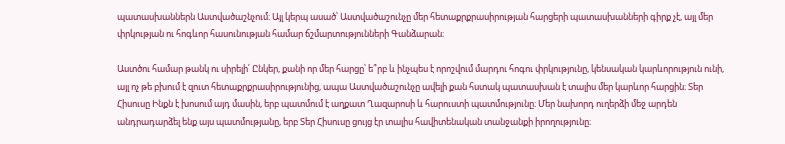պատասխաններն Աստվածաշնչում։ Այլ կերպ ասած՝ Աստվածաշունչը մեր հետաքրքրասիրության հարցերի պատասխանների գիրք չէ, այլ մեր փրկության ու հոգևոր հասունության համար ճշմարտությունների Գանձարան։

Աստծու համար թանկ ու սիրելի՛ Ընկեր, քանի որ մեր հարցը՝ ե՞րբ և ինչպես է որոշվում մարդու հոգու փրկությունը, կենսական կարևորություն ունի, այլ ոչ թե բխում է զուտ հետաքրքրասիրությունից, ապա Աստվածաշունչը ավելի քան հստակ պատասխան է տալիս մեր կարևոր հարցին։ Տեր Հիսուսը Ինքն է խոսում այդ մասին, երբ պատմում է աղքատ Ղազարոսի և հարուստի պատմությունը։ Մեր նախորդ ուղերձի մեջ արդեն անդրադարձել ենք այս պատմությանը, երբ Տեր Հիսուսը ցույց էր տալիս հավիտենական տանջանքի իրողությունը։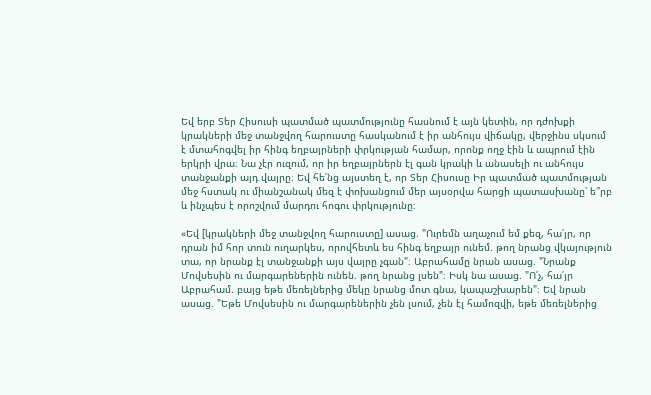Եվ երբ Տեր Հիսուսի պատմած պատմությունը հասնում է այն կետին, որ դժոխքի կրակների մեջ տանջվող հարուստը հասկանում է իր անհույս վիճակը, վերջինս սկսում է մտահոգվել իր հինգ եղբայրների փրկության համար, որոնք ողջ էին և ապրում էին երկրի վրա։ Նա չէր ուզում, որ իր եղբայրներն էլ գան կրակի և անասելի ու անհույս տանջանքի այդ վայրը։ Եվ հե՛նց այստեղ է, որ Տեր Հիսուսը Իր պատմած պատմության մեջ հստակ ու միանշանակ մեզ է փոխանցում մեր այսօրվա հարցի պատասխանը՝ ե՞րբ և ինչպես է որոշվում մարդու հոգու փրկությունը։

«Եվ [կրակների մեջ տանջվող հարուստը] ասաց. "Ուրեմն աղաչում եմ քեզ, հա՛յր, որ դրան իմ հոր տուն ուղարկես, որովհետև ես հինգ եղբայր ունեմ. թող նրանց վկայություն տա, որ նրանք էլ տանջանքի այս վայրը չգան"։ Աբրահամը նրան ասաց. "Նրանք Մովսեսին ու մարգարեներին ունեն. թող նրանց լսեն"։ Իսկ նա ասաց. "Ո՛չ, հա՛յր Աբրահամ. բայց եթե մեռելներից մեկը նրանց մոտ գնա, կապաշխարեն"։ Եվ նրան ասաց. "Եթե Մովսեսին ու մարգարեներին չեն լսում, չեն էլ համոզվի, եթե մեռելներից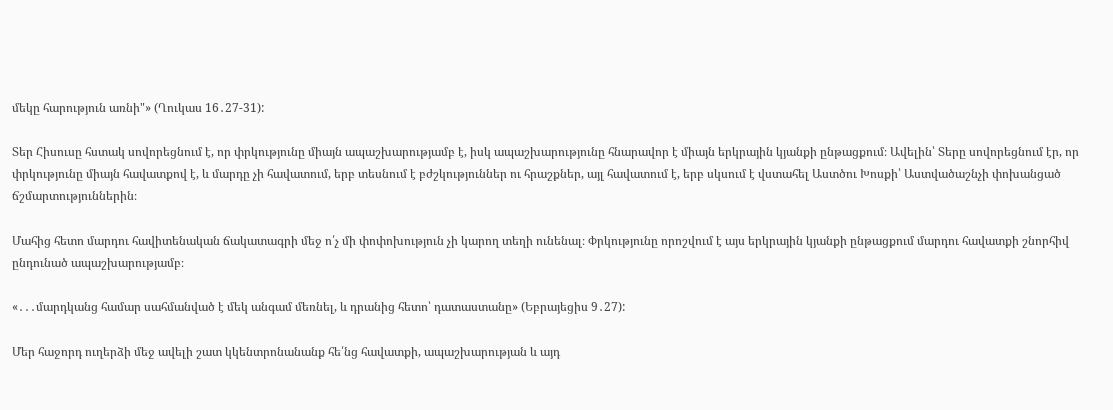մեկը հարություն առնի"» (Ղուկաս 16․27-31):

Տեր Հիսուսը հստակ սովորեցնում է, որ փրկությունը միայն ապաշխարությամբ է, իսկ ապաշխարությունը հնարավոր է միայն երկրային կյանքի ընթացքում։ Ավելին՝ Տերը սովորեցնում էր, որ փրկությունը միայն հավատքով է, և մարդը չի հավատում, երբ տեսնում է բժշկություններ ու հրաշքներ, այլ հավատում է, երբ սկսում է վստահել Աստծու Խոսքի՝ Աստվածաշնչի փոխանցած ճշմարտություններին։

Մահից հետո մարդու հավիտենական ճակատագրի մեջ ո՛չ մի փոփոխություն չի կարող տեղի ունենալ։ Փրկությունը որոշվում է այս երկրային կյանքի ընթացքում մարդու հավատքի շնորհիվ ընդունած ապաշխարությամբ։

«․․․մարդկանց համար սահմանված է մեկ անգամ մեռնել, և դրանից հետո՝ դատաստանը» (Եբրայեցիս 9․27):

Մեր հաջորդ ուղերձի մեջ ավելի շատ կկենտրոնանանք հե՛նց հավատքի, ապաշխարության և այդ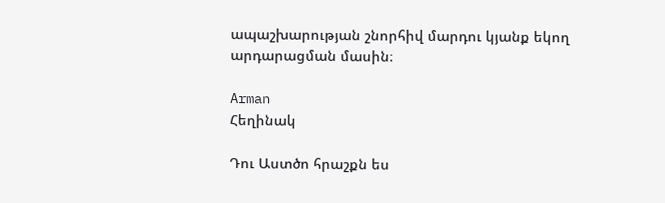ապաշխարության շնորհիվ մարդու կյանք եկող արդարացման մասին։

Arman
Հեղինակ

Դու Աստծո հրաշքն ես